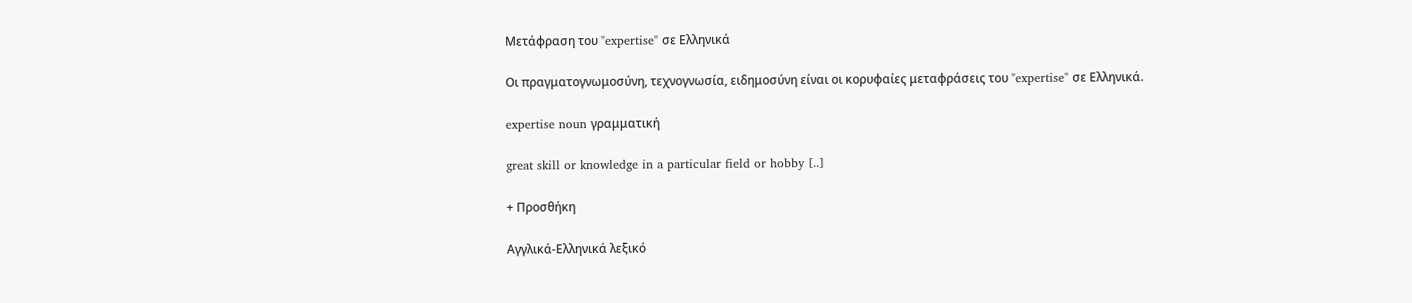Μετάφραση του "expertise" σε Ελληνικά

Οι πραγματογνωμοσύνη, τεχνογνωσία, ειδημοσύνη είναι οι κορυφαίες μεταφράσεις του "expertise" σε Ελληνικά.

expertise noun γραμματική

great skill or knowledge in a particular field or hobby [..]

+ Προσθήκη

Αγγλικά-Ελληνικά λεξικό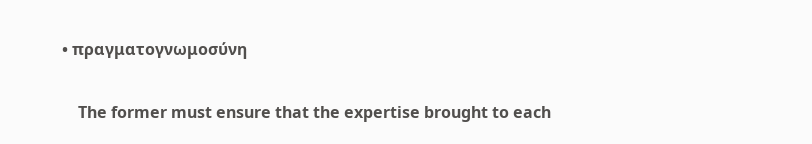• πραγματογνωμοσύνη

    The former must ensure that the expertise brought to each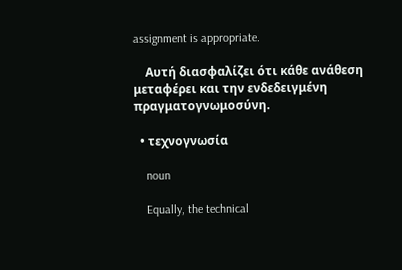assignment is appropriate.

    Αυτή διασφαλίζει ότι κάθε ανάθεση μεταφέρει και την ενδεδειγμένη πραγματογνωμοσύνη.

  • τεχνογνωσία

    noun

    Equally, the technical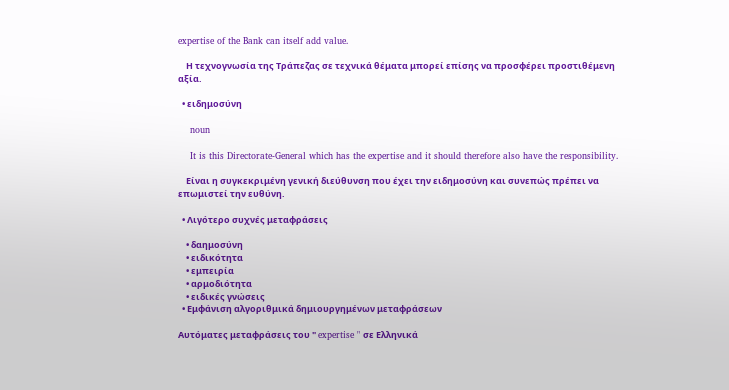expertise of the Bank can itself add value.

    Η τεχνογνωσία της Τράπεζας σε τεχνικά θέματα μπορεί επίσης να προσφέρει προστιθέμενη αξία.

  • ειδημοσύνη

    noun

    It is this Directorate-General which has the expertise and it should therefore also have the responsibility.

    Είναι η συγκεκριμένη γενική διεύθυνση που έχει την ειδημοσύνη και συνεπώς πρέπει να επωμιστεί την ευθύνη.

  • Λιγότερο συχνές μεταφράσεις

    • δαημοσύνη
    • ειδικότητα
    • εμπειρία
    • αρμοδιότητα
    • ειδικές γνώσεις
  • Εμφάνιση αλγοριθμικά δημιουργημένων μεταφράσεων

Αυτόματες μεταφράσεις του " expertise " σε Ελληνικά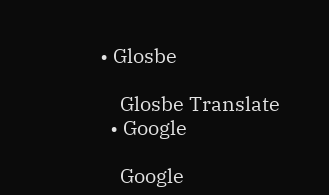• Glosbe

    Glosbe Translate
  • Google

    Google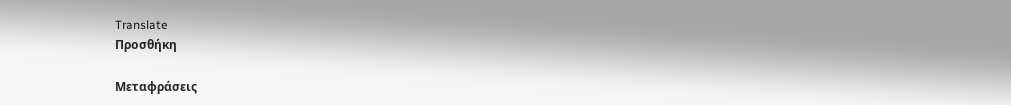Translate
Προσθήκη

Μεταφράσεις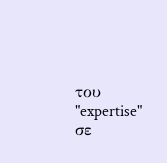του "expertise" σε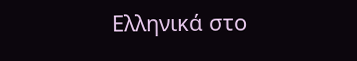Ελληνικά στο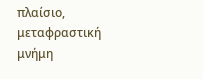πλαίσιο, μεταφραστική μνήμη